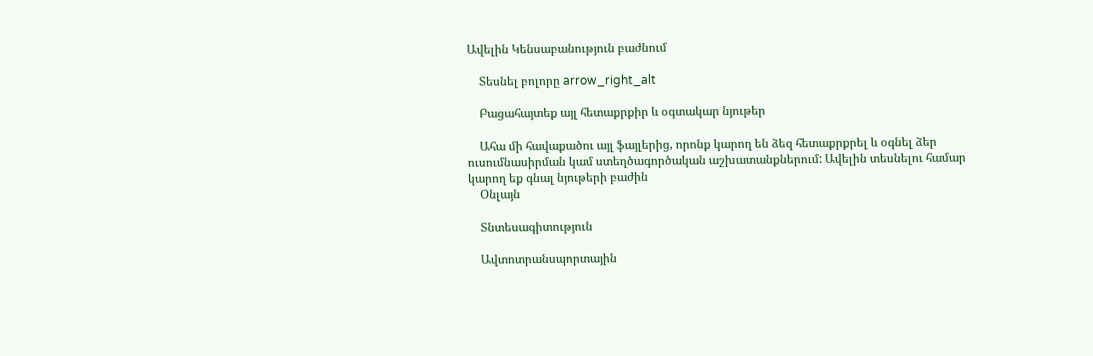Ավելին Կենսաբանություն բաժնում

    Տեսնել բոլորը arrow_right_alt

    Բացահայտեք այլ հետաքրքիր և օգտակար նյութեր

    Ահա մի հավաքածու այլ ֆայլերից, որոնք կարող են ձեզ հետաքրքրել և օգնել ձեր ուսումնասիրման կամ ստեղծագործական աշխատանքներում: Ավելին տեսնելու համար կարող եք գնալ նյութերի բաժին
    Օնլայն

    Տնտեսագիտություն

    Ավտոտրանսպորտային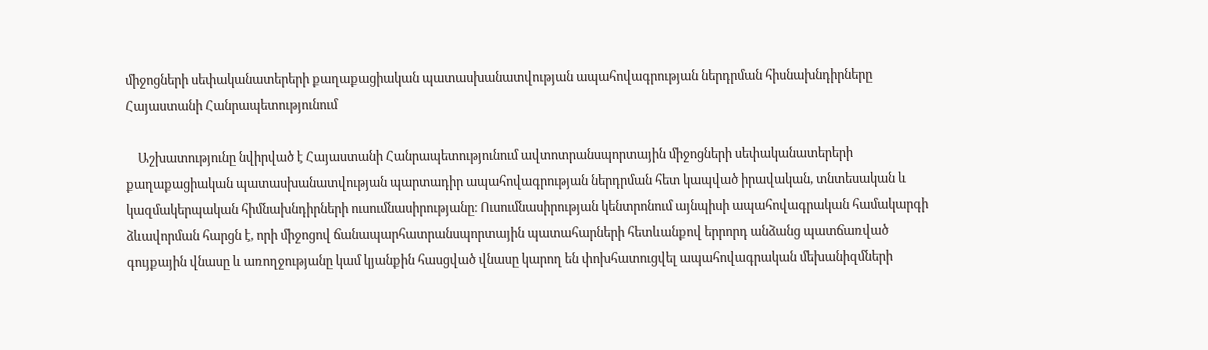միջոցների սեփականատերերի քաղաքացիական պատասխանատվության ապահովագրության ներդրման հիսնախնդիրները Հայաստանի Հանրապետությունում

    Աշխատությունը նվիրված է Հայաստանի Հանրապետությունում ավտոտրանսպորտային միջոցների սեփականատերերի քաղաքացիական պատասխանատվության պարտադիր ապահովագրության ներդրման հետ կապված իրավական, տնտեսական և կազմակերպական հիմնախնդիրների ուսումնասիրությանը։ Ուսումնասիրության կենտրոնում այնպիսի ապահովագրական համակարգի ձևավորման հարցն է, որի միջոցով ճանապարհատրանսպորտային պատահարների հետևանքով երրորդ անձանց պատճառված գույքային վնասը և առողջությանը կամ կյանքին հասցված վնասը կարող են փոխհատուցվել ապահովագրական մեխանիզմների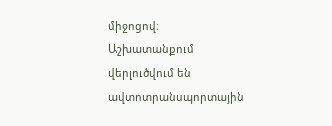միջոցով։ Աշխատանքում վերլուծվում են ավտոտրանսպորտային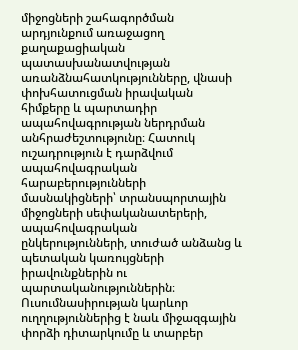միջոցների շահագործման արդյունքում առաջացող քաղաքացիական պատասխանատվության առանձնահատկությունները, վնասի փոխհատուցման իրավական հիմքերը և պարտադիր ապահովագրության ներդրման անհրաժեշտությունը։ Հատուկ ուշադրություն է դարձվում ապահովագրական հարաբերությունների մասնակիցների՝ տրանսպորտային միջոցների սեփականատերերի, ապահովագրական ընկերությունների, տուժած անձանց և պետական կառույցների իրավունքներին ու պարտականություններին։ Ուսումնասիրության կարևոր ուղղություններից է նաև միջազգային փորձի դիտարկումը և տարբեր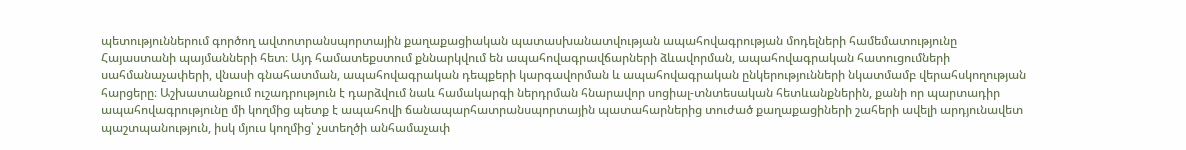պետություններում գործող ավտոտրանսպորտային քաղաքացիական պատասխանատվության ապահովագրության մոդելների համեմատությունը Հայաստանի պայմանների հետ։ Այդ համատեքստում քննարկվում են ապահովագրավճարների ձևավորման, ապահովագրական հատուցումների սահմանաչափերի, վնասի գնահատման, ապահովագրական դեպքերի կարգավորման և ապահովագրական ընկերությունների նկատմամբ վերահսկողության հարցերը։ Աշխատանքում ուշադրություն է դարձվում նաև համակարգի ներդրման հնարավոր սոցիալ-տնտեսական հետևանքներին, քանի որ պարտադիր ապահովագրությունը մի կողմից պետք է ապահովի ճանապարհատրանսպորտային պատահարներից տուժած քաղաքացիների շահերի ավելի արդյունավետ պաշտպանություն, իսկ մյուս կողմից՝ չստեղծի անհամաչափ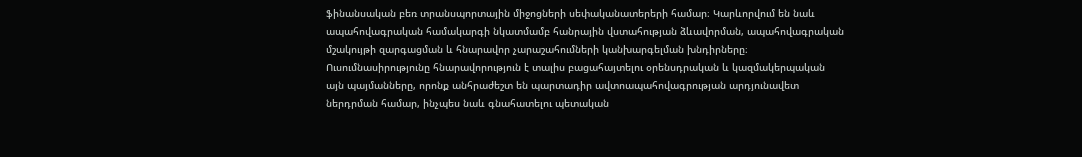ֆինանսական բեռ տրանսպորտային միջոցների սեփականատերերի համար։ Կարևորվում են նաև ապահովագրական համակարգի նկատմամբ հանրային վստահության ձևավորման, ապահովագրական մշակույթի զարգացման և հնարավոր չարաշահումների կանխարգելման խնդիրները։ Ուսումնասիրությունը հնարավորություն է տալիս բացահայտելու օրենսդրական և կազմակերպական այն պայմանները, որոնք անհրաժեշտ են պարտադիր ավտոապահովագրության արդյունավետ ներդրման համար, ինչպես նաև գնահատելու պետական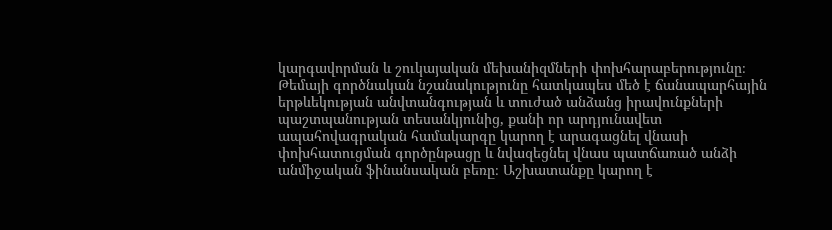կարգավորման և շուկայական մեխանիզմների փոխհարաբերությունը։ Թեմայի գործնական նշանակությունը հատկապես մեծ է ճանապարհային երթևեկության անվտանգության և տուժած անձանց իրավունքների պաշտպանության տեսանկյունից, քանի որ արդյունավետ ապահովագրական համակարգը կարող է արագացնել վնասի փոխհատուցման գործընթացը և նվազեցնել վնաս պատճառած անձի անմիջական ֆինանսական բեռը։ Աշխատանքը կարող է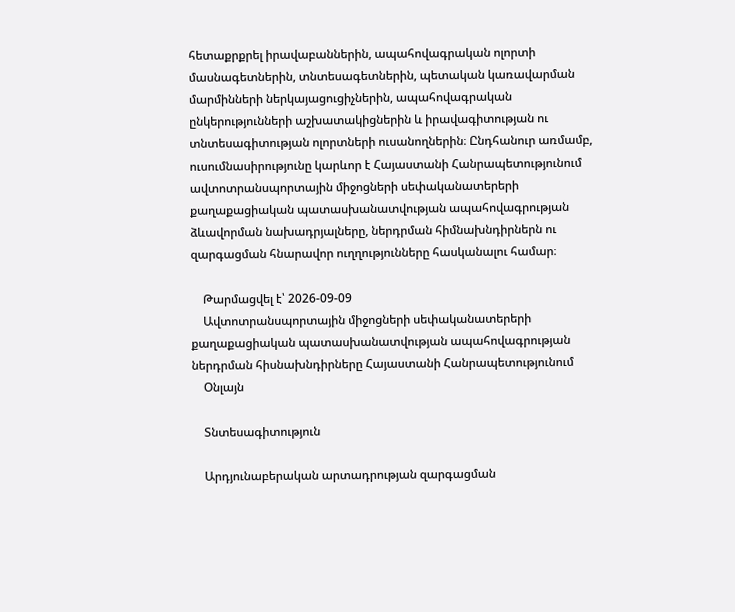հետաքրքրել իրավաբաններին, ապահովագրական ոլորտի մասնագետներին, տնտեսագետներին, պետական կառավարման մարմինների ներկայացուցիչներին, ապահովագրական ընկերությունների աշխատակիցներին և իրավագիտության ու տնտեսագիտության ոլորտների ուսանողներին։ Ընդհանուր առմամբ, ուսումնասիրությունը կարևոր է Հայաստանի Հանրապետությունում ավտոտրանսպորտային միջոցների սեփականատերերի քաղաքացիական պատասխանատվության ապահովագրության ձևավորման նախադրյալները, ներդրման հիմնախնդիրներն ու զարգացման հնարավոր ուղղությունները հասկանալու համար։

    Թարմացվել է՝ 2026-09-09
    Ավտոտրանսպորտային միջոցների սեփականատերերի քաղաքացիական պատասխանատվության ապահովագրության ներդրման հիսնախնդիրները Հայաստանի Հանրապետությունում
    Օնլայն

    Տնտեսագիտություն

    Արդյունաբերական արտադրության զարգացման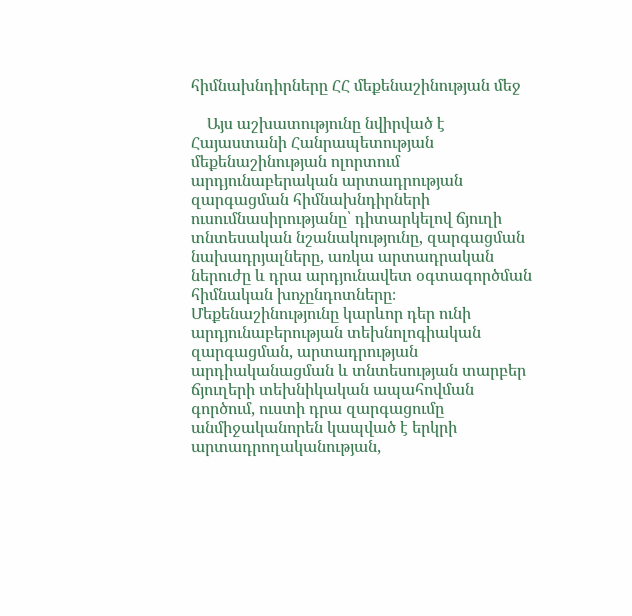հիմնախնդիրները ՀՀ մեքենաշինության մեջ

    Այս աշխատությունը նվիրված է Հայաստանի Հանրապետության մեքենաշինության ոլորտում արդյունաբերական արտադրության զարգացման հիմնախնդիրների ուսումնասիրությանը՝ դիտարկելով ճյուղի տնտեսական նշանակությունը, զարգացման նախադրյալները, առկա արտադրական ներուժը և դրա արդյունավետ օգտագործման հիմնական խոչընդոտները։ Մեքենաշինությունը կարևոր դեր ունի արդյունաբերության տեխնոլոգիական զարգացման, արտադրության արդիականացման և տնտեսության տարբեր ճյուղերի տեխնիկական ապահովման գործում, ուստի դրա զարգացումը անմիջականորեն կապված է երկրի արտադրողականության,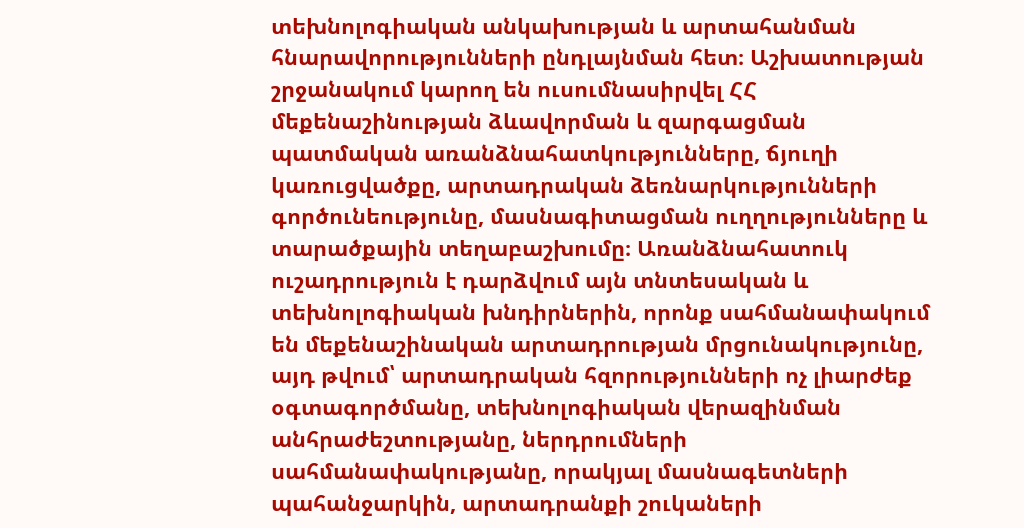տեխնոլոգիական անկախության և արտահանման հնարավորությունների ընդլայնման հետ։ Աշխատության շրջանակում կարող են ուսումնասիրվել ՀՀ մեքենաշինության ձևավորման և զարգացման պատմական առանձնահատկությունները, ճյուղի կառուցվածքը, արտադրական ձեռնարկությունների գործունեությունը, մասնագիտացման ուղղությունները և տարածքային տեղաբաշխումը։ Առանձնահատուկ ուշադրություն է դարձվում այն տնտեսական և տեխնոլոգիական խնդիրներին, որոնք սահմանափակում են մեքենաշինական արտադրության մրցունակությունը, այդ թվում՝ արտադրական հզորությունների ոչ լիարժեք օգտագործմանը, տեխնոլոգիական վերազինման անհրաժեշտությանը, ներդրումների սահմանափակությանը, որակյալ մասնագետների պահանջարկին, արտադրանքի շուկաների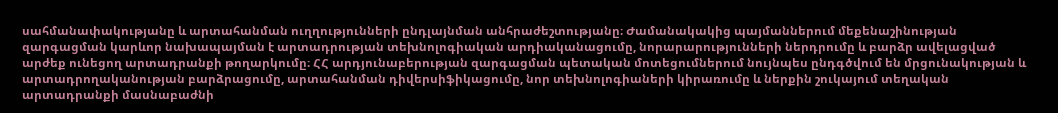սահմանափակությանը և արտահանման ուղղությունների ընդլայնման անհրաժեշտությանը։ Ժամանակակից պայմաններում մեքենաշինության զարգացման կարևոր նախապայման է արտադրության տեխնոլոգիական արդիականացումը, նորարարությունների ներդրումը և բարձր ավելացված արժեք ունեցող արտադրանքի թողարկումը։ ՀՀ արդյունաբերության զարգացման պետական մոտեցումներում նույնպես ընդգծվում են մրցունակության և արտադրողականության բարձրացումը, արտահանման դիվերսիֆիկացումը, նոր տեխնոլոգիաների կիրառումը և ներքին շուկայում տեղական արտադրանքի մասնաբաժնի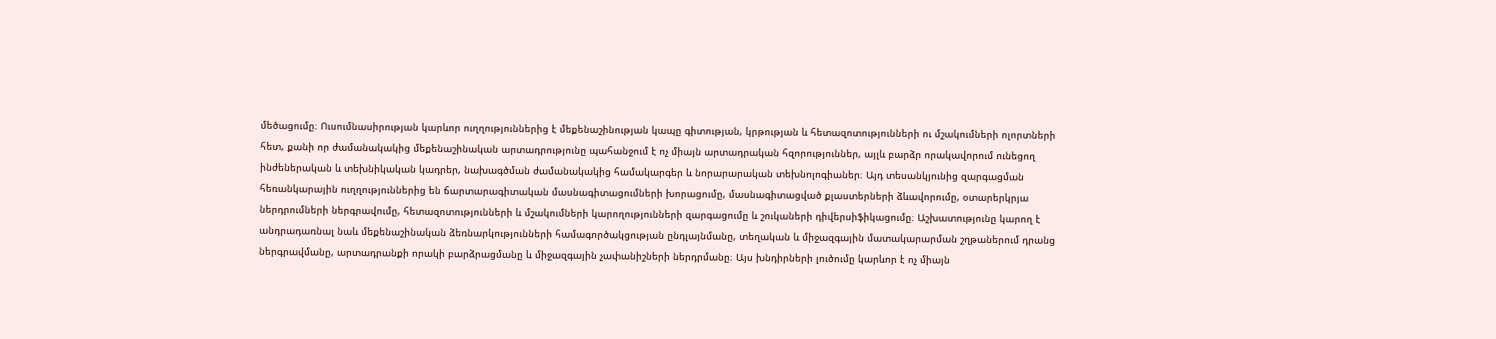մեծացումը։ Ուսումնասիրության կարևոր ուղղություններից է մեքենաշինության կապը գիտության, կրթության և հետազոտությունների ու մշակումների ոլորտների հետ, քանի որ ժամանակակից մեքենաշինական արտադրությունը պահանջում է ոչ միայն արտադրական հզորություններ, այլև բարձր որակավորում ունեցող ինժեներական և տեխնիկական կադրեր, նախագծման ժամանակակից համակարգեր և նորարարական տեխնոլոգիաներ։ Այդ տեսանկյունից զարգացման հեռանկարային ուղղություններից են ճարտարագիտական մասնագիտացումների խորացումը, մասնագիտացված քլաստերների ձևավորումը, օտարերկրյա ներդրումների ներգրավումը, հետազոտությունների և մշակումների կարողությունների զարգացումը և շուկաների դիվերսիֆիկացումը։ Աշխատությունը կարող է անդրադառնալ նաև մեքենաշինական ձեռնարկությունների համագործակցության ընդլայնմանը, տեղական և միջազգային մատակարարման շղթաներում դրանց ներգրավմանը, արտադրանքի որակի բարձրացմանը և միջազգային չափանիշների ներդրմանը։ Այս խնդիրների լուծումը կարևոր է ոչ միայն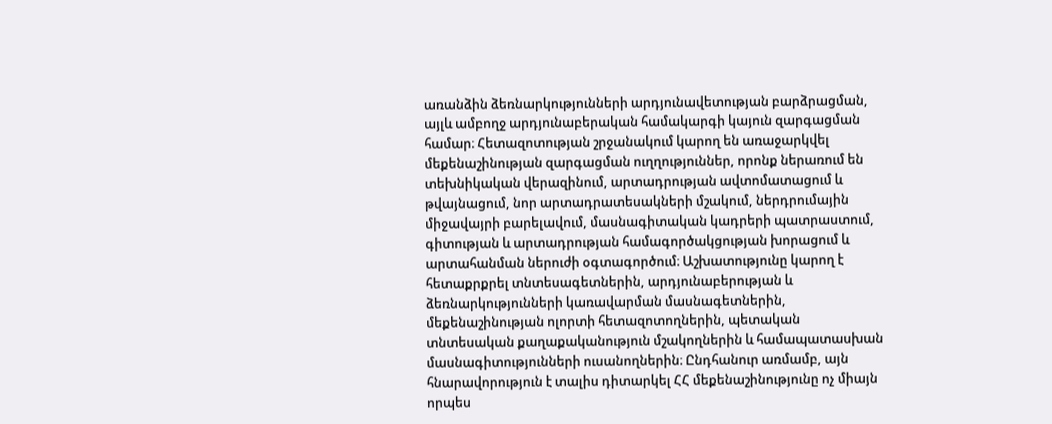առանձին ձեռնարկությունների արդյունավետության բարձրացման, այլև ամբողջ արդյունաբերական համակարգի կայուն զարգացման համար։ Հետազոտության շրջանակում կարող են առաջարկվել մեքենաշինության զարգացման ուղղություններ, որոնք ներառում են տեխնիկական վերազինում, արտադրության ավտոմատացում և թվայնացում, նոր արտադրատեսակների մշակում, ներդրումային միջավայրի բարելավում, մասնագիտական կադրերի պատրաստում, գիտության և արտադրության համագործակցության խորացում և արտահանման ներուժի օգտագործում։ Աշխատությունը կարող է հետաքրքրել տնտեսագետներին, արդյունաբերության և ձեռնարկությունների կառավարման մասնագետներին, մեքենաշինության ոլորտի հետազոտողներին, պետական տնտեսական քաղաքականություն մշակողներին և համապատասխան մասնագիտությունների ուսանողներին։ Ընդհանուր առմամբ, այն հնարավորություն է տալիս դիտարկել ՀՀ մեքենաշինությունը ոչ միայն որպես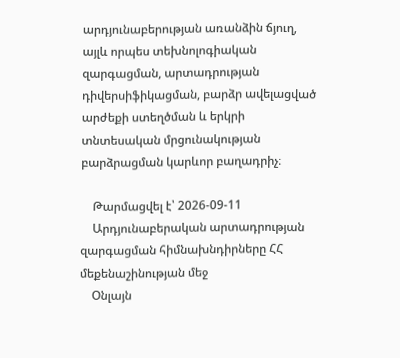արդյունաբերության առանձին ճյուղ, այլև որպես տեխնոլոգիական զարգացման, արտադրության դիվերսիֆիկացման, բարձր ավելացված արժեքի ստեղծման և երկրի տնտեսական մրցունակության բարձրացման կարևոր բաղադրիչ։

    Թարմացվել է՝ 2026-09-11
    Արդյունաբերական արտադրության զարգացման հիմնախնդիրները ՀՀ մեքենաշինության մեջ
    Օնլայն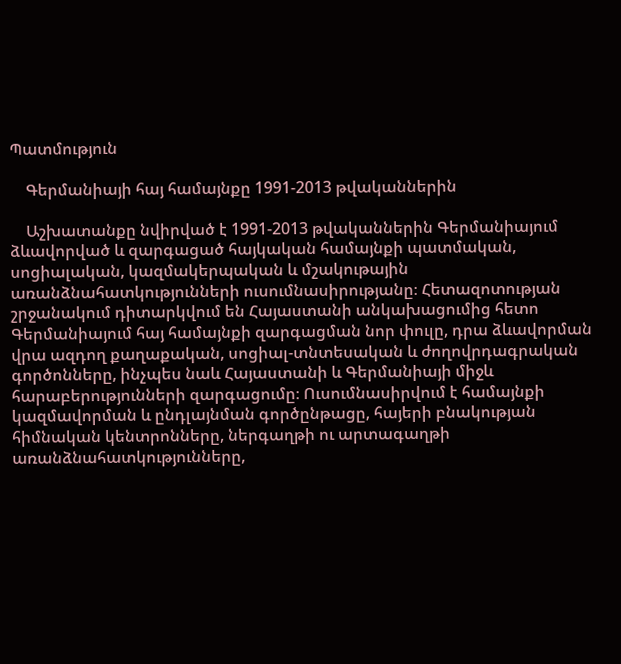Պատմություն

    Գերմանիայի հայ համայնքը 1991-2013 թվականներին

    Աշխատանքը նվիրված է 1991-2013 թվականներին Գերմանիայում ձևավորված և զարգացած հայկական համայնքի պատմական, սոցիալական, կազմակերպական և մշակութային առանձնահատկությունների ուսումնասիրությանը։ Հետազոտության շրջանակում դիտարկվում են Հայաստանի անկախացումից հետո Գերմանիայում հայ համայնքի զարգացման նոր փուլը, դրա ձևավորման վրա ազդող քաղաքական, սոցիալ-տնտեսական և ժողովրդագրական գործոնները, ինչպես նաև Հայաստանի և Գերմանիայի միջև հարաբերությունների զարգացումը։ Ուսումնասիրվում է համայնքի կազմավորման և ընդլայնման գործընթացը, հայերի բնակության հիմնական կենտրոնները, ներգաղթի ու արտագաղթի առանձնահատկությունները,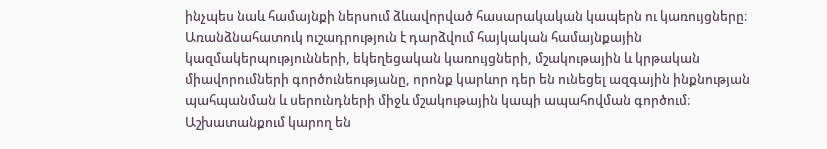ինչպես նաև համայնքի ներսում ձևավորված հասարակական կապերն ու կառույցները։ Առանձնահատուկ ուշադրություն է դարձվում հայկական համայնքային կազմակերպությունների, եկեղեցական կառույցների, մշակութային և կրթական միավորումների գործունեությանը, որոնք կարևոր դեր են ունեցել ազգային ինքնության պահպանման և սերունդների միջև մշակութային կապի ապահովման գործում։ Աշխատանքում կարող են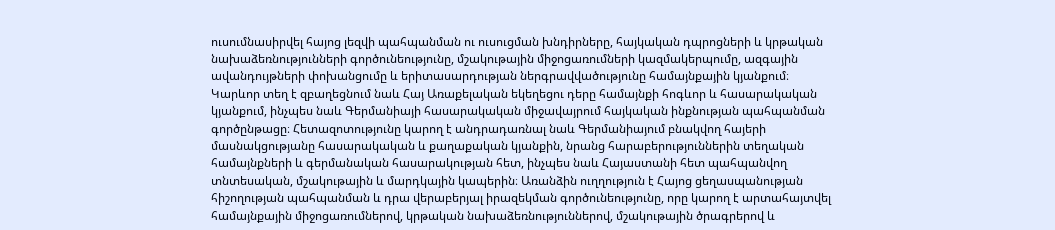ուսումնասիրվել հայոց լեզվի պահպանման ու ուսուցման խնդիրները, հայկական դպրոցների և կրթական նախաձեռնությունների գործունեությունը, մշակութային միջոցառումների կազմակերպումը, ազգային ավանդույթների փոխանցումը և երիտասարդության ներգրավվածությունը համայնքային կյանքում։ Կարևոր տեղ է զբաղեցնում նաև Հայ Առաքելական եկեղեցու դերը համայնքի հոգևոր և հասարակական կյանքում, ինչպես նաև Գերմանիայի հասարակական միջավայրում հայկական ինքնության պահպանման գործընթացը։ Հետազոտությունը կարող է անդրադառնալ նաև Գերմանիայում բնակվող հայերի մասնակցությանը հասարակական և քաղաքական կյանքին, նրանց հարաբերություններին տեղական համայնքների և գերմանական հասարակության հետ, ինչպես նաև Հայաստանի հետ պահպանվող տնտեսական, մշակութային և մարդկային կապերին։ Առանձին ուղղություն է Հայոց ցեղասպանության հիշողության պահպանման և դրա վերաբերյալ իրազեկման գործունեությունը, որը կարող է արտահայտվել համայնքային միջոցառումներով, կրթական նախաձեռնություններով, մշակութային ծրագրերով և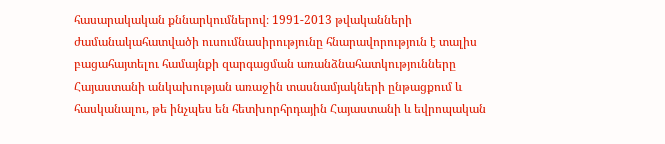հասարակական քննարկումներով։ 1991-2013 թվականների ժամանակահատվածի ուսումնասիրությունը հնարավորություն է տալիս բացահայտելու համայնքի զարգացման առանձնահատկությունները Հայաստանի անկախության առաջին տասնամյակների ընթացքում և հասկանալու, թե ինչպես են հետխորհրդային Հայաստանի և եվրոպական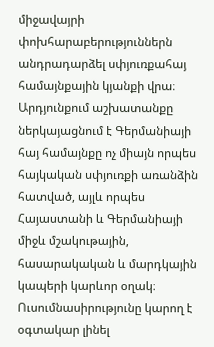միջավայրի փոխհարաբերություններն անդրադարձել սփյուռքահայ համայնքային կյանքի վրա։ Արդյունքում աշխատանքը ներկայացնում է Գերմանիայի հայ համայնքը ոչ միայն որպես հայկական սփյուռքի առանձին հատված, այլև որպես Հայաստանի և Գերմանիայի միջև մշակութային, հասարակական և մարդկային կապերի կարևոր օղակ։ Ուսումնասիրությունը կարող է օգտակար լինել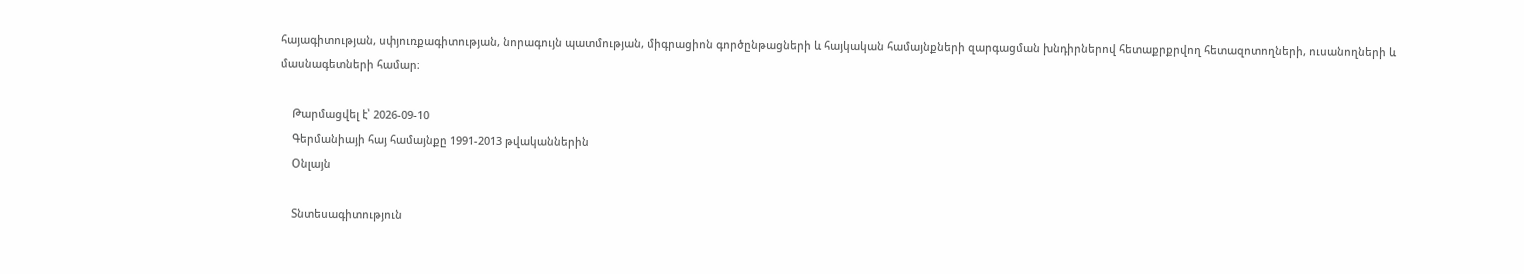հայագիտության, սփյուռքագիտության, նորագույն պատմության, միգրացիոն գործընթացների և հայկական համայնքների զարգացման խնդիրներով հետաքրքրվող հետազոտողների, ուսանողների և մասնագետների համար։

    Թարմացվել է՝ 2026-09-10
    Գերմանիայի հայ համայնքը 1991-2013 թվականներին
    Օնլայն

    Տնտեսագիտություն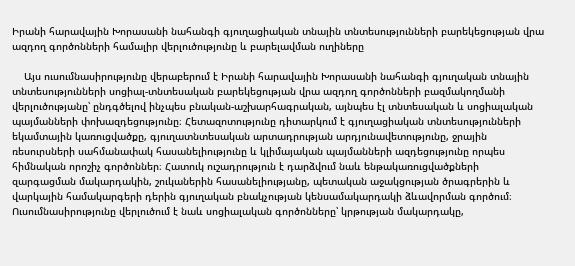Իրանի հարավային Խորասանի նահանգի գյուղացիական տնային տնտեսությունների բարեկեցության վրա ազդող գործոնների համալիր վերլուծությունը և բարելավման ուղիները

    Այս ուսումնասիրությունը վերաբերում է Իրանի հարավային Խորասանի նահանգի գյուղական տնային տնտեսությունների սոցիալ-տնտեսական բարեկեցության վրա ազդող գործոնների բազմակողմանի վերլուծությանը՝ ընդգծելով ինչպես բնական-աշխարհագրական, այնպես էլ տնտեսական և սոցիալական պայմանների փոխազդեցությունը։ Հետազոտությունը դիտարկում է գյուղացիական տնտեսությունների եկամտային կառուցվածքը, գյուղատնտեսական արտադրության արդյունավետությունը, ջրային ռեսուրսների սահմանափակ հասանելիությունը և կլիմայական պայմանների ազդեցությունը որպես հիմնական որոշիչ գործոններ։ Հատուկ ուշադրություն է դարձվում նաև ենթակառուցվածքների զարգացման մակարդակին, շուկաներին հասանելիությանը, պետական աջակցության ծրագրերին և վարկային համակարգերի դերին գյուղական բնակչության կենսամակարդակի ձևավորման գործում։ Ուսումնասիրությունը վերլուծում է նաև սոցիալական գործոնները՝ կրթության մակարդակը,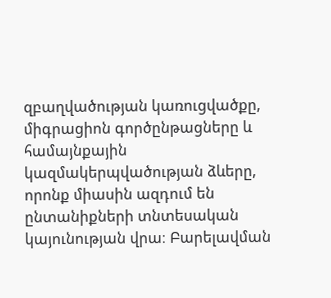զբաղվածության կառուցվածքը, միգրացիոն գործընթացները և համայնքային կազմակերպվածության ձևերը, որոնք միասին ազդում են ընտանիքների տնտեսական կայունության վրա։ Բարելավման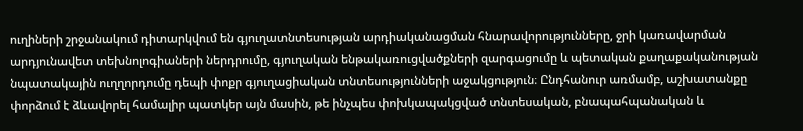ուղիների շրջանակում դիտարկվում են գյուղատնտեսության արդիականացման հնարավորությունները, ջրի կառավարման արդյունավետ տեխնոլոգիաների ներդրումը, գյուղական ենթակառուցվածքների զարգացումը և պետական քաղաքականության նպատակային ուղղորդումը դեպի փոքր գյուղացիական տնտեսությունների աջակցություն։ Ընդհանուր առմամբ, աշխատանքը փորձում է ձևավորել համալիր պատկեր այն մասին, թե ինչպես փոխկապակցված տնտեսական, բնապահպանական և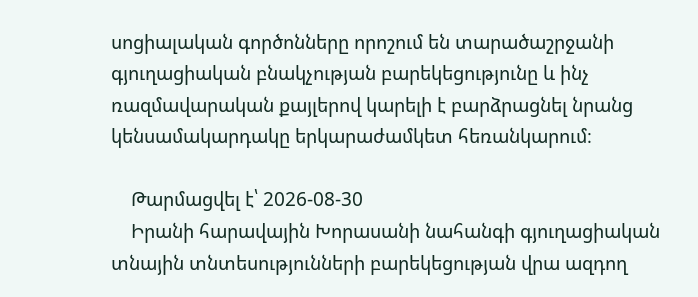սոցիալական գործոնները որոշում են տարածաշրջանի գյուղացիական բնակչության բարեկեցությունը և ինչ ռազմավարական քայլերով կարելի է բարձրացնել նրանց կենսամակարդակը երկարաժամկետ հեռանկարում։

    Թարմացվել է՝ 2026-08-30
    Իրանի հարավային Խորասանի նահանգի գյուղացիական տնային տնտեսությունների բարեկեցության վրա ազդող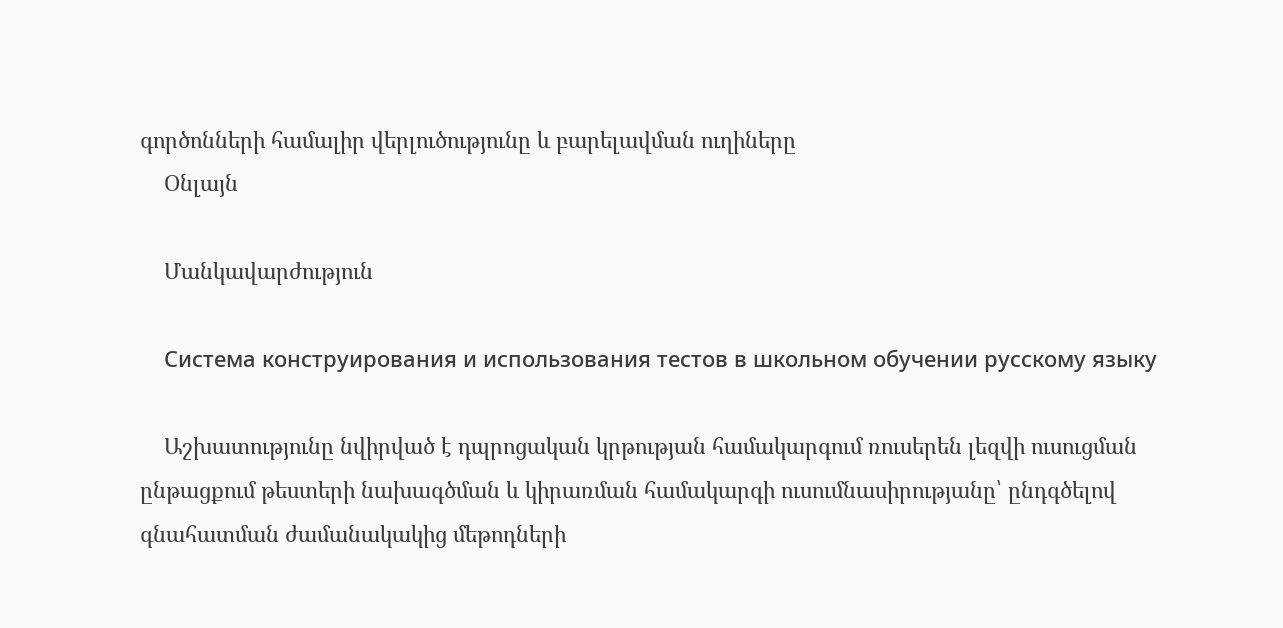գործոնների համալիր վերլուծությունը և բարելավման ուղիները
    Օնլայն

    Մանկավարժություն

    Система конструирования и использования тестов в школьном обучении русскому языку

    Աշխատությունը նվիրված է դպրոցական կրթության համակարգում ռուսերեն լեզվի ուսուցման ընթացքում թեստերի նախագծման և կիրառման համակարգի ուսումնասիրությանը՝ ընդգծելով գնահատման ժամանակակից մեթոդների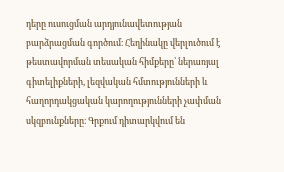դերը ուսուցման արդյունավետության բարձրացման գործում։ Հեղինակը վերլուծում է թեստավորման տեսական հիմքերը՝ ներառյալ գիտելիքների, լեզվական հմտությունների և հաղորդակցական կարողությունների չափման սկզբունքները։ Գրքում դիտարկվում են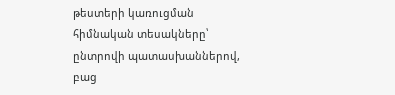թեստերի կառուցման հիմնական տեսակները՝ ընտրովի պատասխաններով, բաց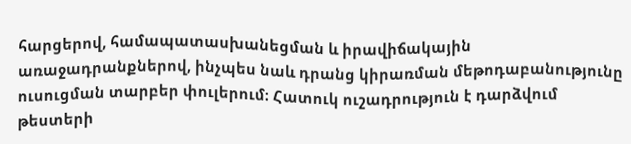հարցերով, համապատասխանեցման և իրավիճակային առաջադրանքներով, ինչպես նաև դրանց կիրառման մեթոդաբանությունը ուսուցման տարբեր փուլերում։ Հատուկ ուշադրություն է դարձվում թեստերի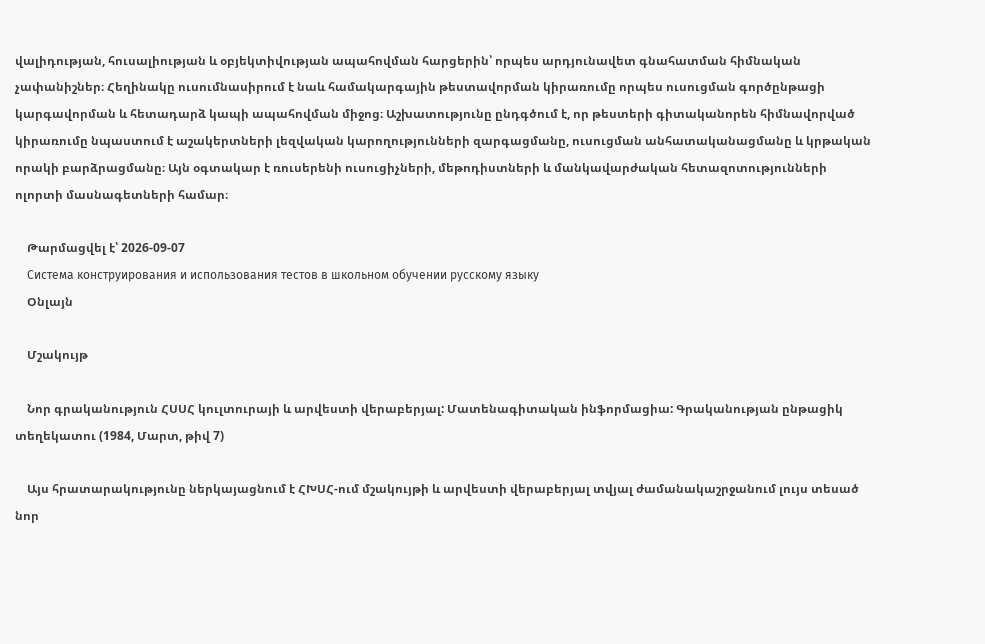վալիդության, հուսալիության և օբյեկտիվության ապահովման հարցերին՝ որպես արդյունավետ գնահատման հիմնական չափանիշներ։ Հեղինակը ուսումնասիրում է նաև համակարգային թեստավորման կիրառումը որպես ուսուցման գործընթացի կարգավորման և հետադարձ կապի ապահովման միջոց։ Աշխատությունը ընդգծում է, որ թեստերի գիտականորեն հիմնավորված կիրառումը նպաստում է աշակերտների լեզվական կարողությունների զարգացմանը, ուսուցման անհատականացմանը և կրթական որակի բարձրացմանը։ Այն օգտակար է ռուսերենի ուսուցիչների, մեթոդիստների և մանկավարժական հետազոտությունների ոլորտի մասնագետների համար։

    Թարմացվել է՝ 2026-09-07
    Система конструирования и использования тестов в школьном обучении русскому языку
    Օնլայն

    Մշակույթ

    Նոր գրականություն ՀՍՍՀ կուլտուրայի և արվեստի վերաբերյալ: Մատենագիտական ինֆորմացիա: Գրականության ընթացիկ տեղեկատու (1984, Մարտ, թիվ 7)

    Այս հրատարակությունը ներկայացնում է ՀԽՍՀ-ում մշակույթի և արվեստի վերաբերյալ տվյալ ժամանակաշրջանում լույս տեսած նոր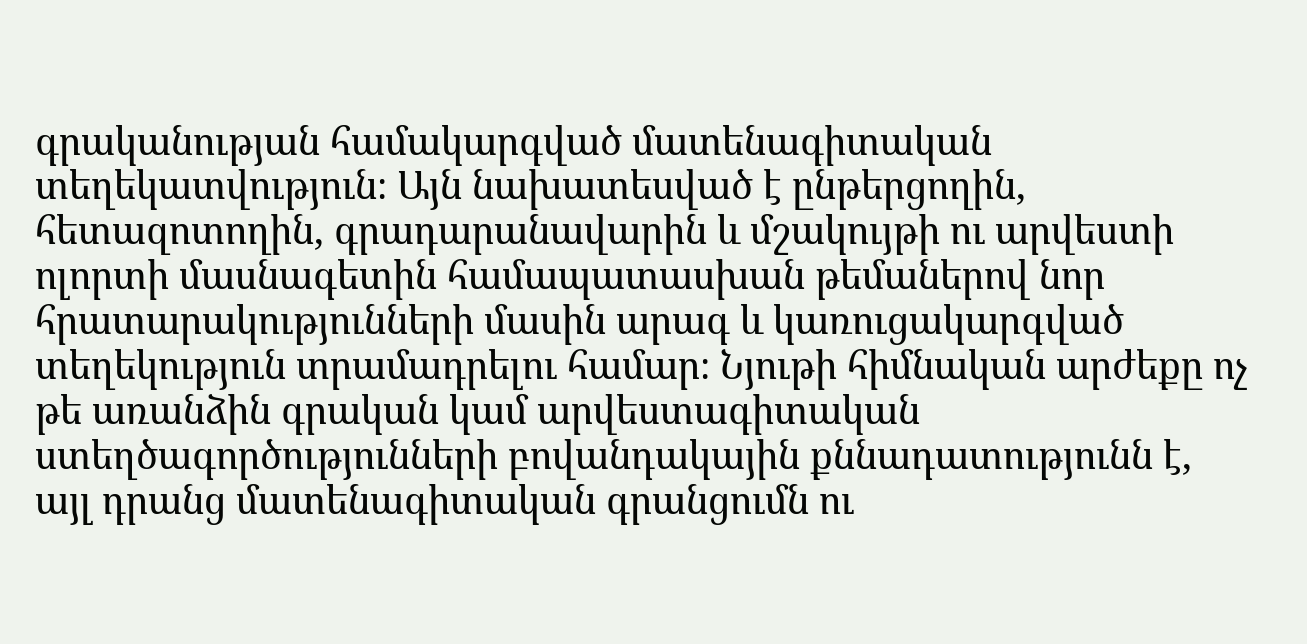գրականության համակարգված մատենագիտական տեղեկատվություն։ Այն նախատեսված է ընթերցողին, հետազոտողին, գրադարանավարին և մշակույթի ու արվեստի ոլորտի մասնագետին համապատասխան թեմաներով նոր հրատարակությունների մասին արագ և կառուցակարգված տեղեկություն տրամադրելու համար։ Նյութի հիմնական արժեքը ոչ թե առանձին գրական կամ արվեստագիտական ստեղծագործությունների բովանդակային քննադատությունն է, այլ դրանց մատենագիտական գրանցումն ու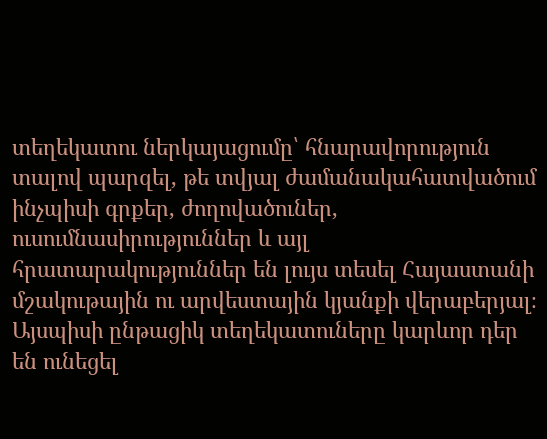տեղեկատու ներկայացումը՝ հնարավորություն տալով պարզել, թե տվյալ ժամանակահատվածում ինչպիսի գրքեր, ժողովածուներ, ուսումնասիրություններ և այլ հրատարակություններ են լույս տեսել Հայաստանի մշակութային ու արվեստային կյանքի վերաբերյալ։ Այսպիսի ընթացիկ տեղեկատուները կարևոր դեր են ունեցել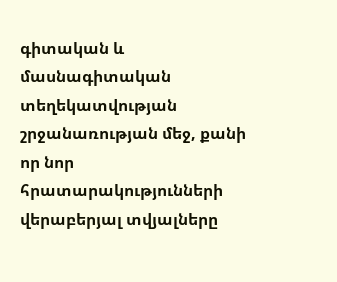գիտական և մասնագիտական տեղեկատվության շրջանառության մեջ, քանի որ նոր հրատարակությունների վերաբերյալ տվյալները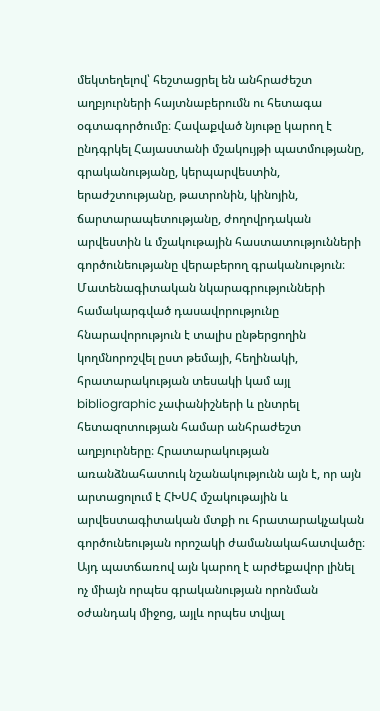մեկտեղելով՝ հեշտացրել են անհրաժեշտ աղբյուրների հայտնաբերումն ու հետագա օգտագործումը։ Հավաքված նյութը կարող է ընդգրկել Հայաստանի մշակույթի պատմությանը, գրականությանը, կերպարվեստին, երաժշտությանը, թատրոնին, կինոյին, ճարտարապետությանը, ժողովրդական արվեստին և մշակութային հաստատությունների գործունեությանը վերաբերող գրականություն։ Մատենագիտական նկարագրությունների համակարգված դասավորությունը հնարավորություն է տալիս ընթերցողին կողմնորոշվել ըստ թեմայի, հեղինակի, հրատարակության տեսակի կամ այլ bibliographic չափանիշների և ընտրել հետազոտության համար անհրաժեշտ աղբյուրները։ Հրատարակության առանձնահատուկ նշանակությունն այն է, որ այն արտացոլում է ՀԽՍՀ մշակութային և արվեստագիտական մտքի ու հրատարակչական գործունեության որոշակի ժամանակահատվածը։ Այդ պատճառով այն կարող է արժեքավոր լինել ոչ միայն որպես գրականության որոնման օժանդակ միջոց, այլև որպես տվյալ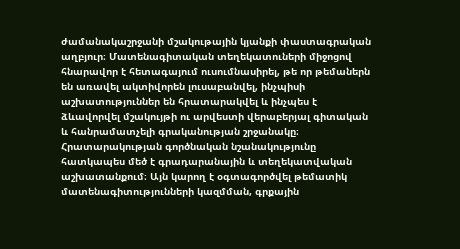ժամանակաշրջանի մշակութային կյանքի փաստագրական աղբյուր։ Մատենագիտական տեղեկատուների միջոցով հնարավոր է հետագայում ուսումնասիրել, թե որ թեմաներն են առավել ակտիվորեն լուսաբանվել, ինչպիսի աշխատություններ են հրատարակվել և ինչպես է ձևավորվել մշակույթի ու արվեստի վերաբերյալ գիտական և հանրամատչելի գրականության շրջանակը։ Հրատարակության գործնական նշանակությունը հատկապես մեծ է գրադարանային և տեղեկատվական աշխատանքում։ Այն կարող է օգտագործվել թեմատիկ մատենագիտությունների կազմման, գրքային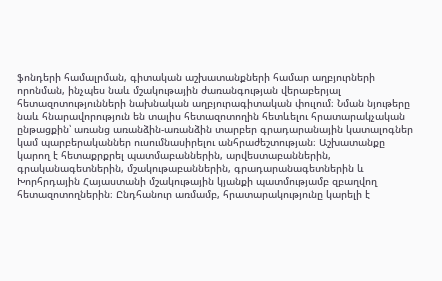ֆոնդերի համալրման, գիտական աշխատանքների համար աղբյուրների որոնման, ինչպես նաև մշակութային ժառանգության վերաբերյալ հետազոտությունների նախնական աղբյուրագիտական փուլում։ Նման նյութերը նաև հնարավորություն են տալիս հետազոտողին հետևելու հրատարակչական ընթացքին՝ առանց առանձին-առանձին տարբեր գրադարանային կատալոգներ կամ պարբերականներ ուսումնասիրելու անհրաժեշտության։ Աշխատանքը կարող է հետաքրքրել պատմաբաններին, արվեստաբաններին, գրականագետներին, մշակութաբաններին, գրադարանագետներին և Խորհրդային Հայաստանի մշակութային կյանքի պատմությամբ զբաղվող հետազոտողներին։ Ընդհանուր առմամբ, հրատարակությունը կարելի է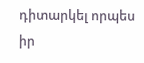դիտարկել որպես իր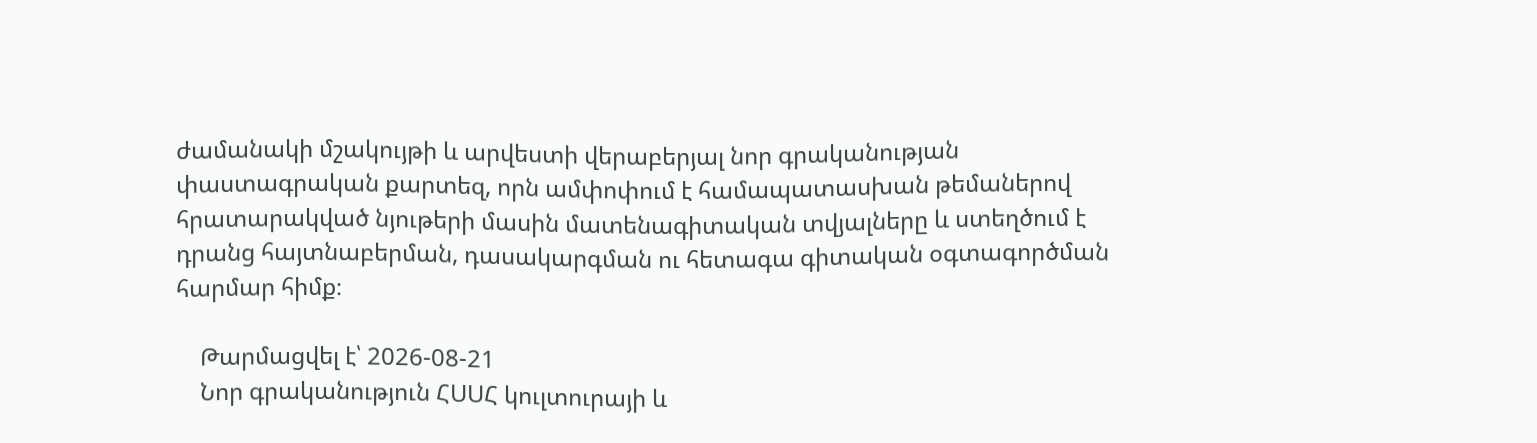ժամանակի մշակույթի և արվեստի վերաբերյալ նոր գրականության փաստագրական քարտեզ, որն ամփոփում է համապատասխան թեմաներով հրատարակված նյութերի մասին մատենագիտական տվյալները և ստեղծում է դրանց հայտնաբերման, դասակարգման ու հետագա գիտական օգտագործման հարմար հիմք։

    Թարմացվել է՝ 2026-08-21
    Նոր գրականություն ՀՍՍՀ կուլտուրայի և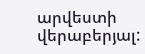արվեստի վերաբերյալ: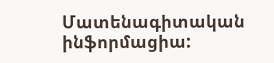Մատենագիտական ինֆորմացիա: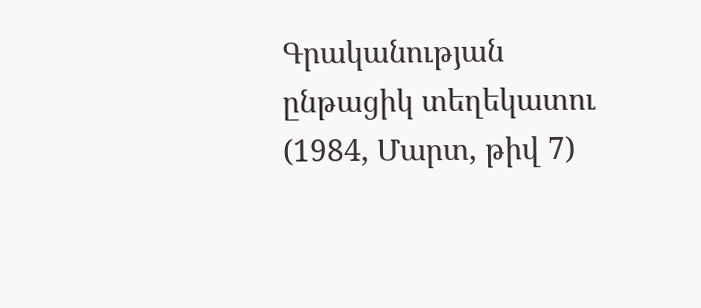Գրականության ընթացիկ տեղեկատու (1984, Մարտ, թիվ 7)